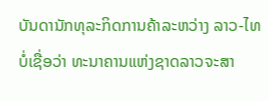ບັນດານັກທຸລະກິດການຄ້າລະຫວ່າງ ລາວ-ໄທ ບໍ່ເຊື່ອວ່າ ທະນາຄານແຫ່ງຊາດລາວຈະສາ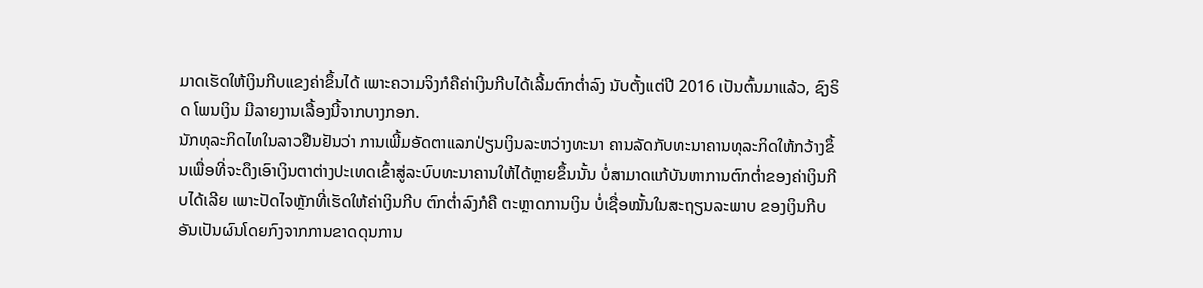ມາດເຮັດໃຫ້ເງິນກີບແຂງຄ່າຂຶ້ນໄດ້ ເພາະຄວາມຈິງກໍຄືຄ່າເງິນກີບໄດ້ເລີ້ມຕົກຕໍ່າລົງ ນັບຕັ້ງແຕ່ປີ 2016 ເປັນຕົ້ນມາແລ້ວ, ຊົງຣິດ ໂພນເງິນ ມີລາຍງານເລື້ອງນີ້ຈາກບາງກອກ.
ນັກທຸລະກິດໄທໃນລາວຢືນຢັນວ່າ ການເພີ້ມອັດຕາແລກປ່ຽນເງິນລະຫວ່າງທະນາ ຄານລັດກັບທະນາຄານທຸລະກິດໃຫ້ກວ້າງຂຶ້ນເພື່ອທີ່ຈະດຶງເອົາເງິນຕາຕ່າງປະເທດເຂົ້າສູ່ລະບົບທະນາຄານໃຫ້ໄດ້ຫຼາຍຂຶ້ນນັ້ນ ບໍ່ສາມາດແກ້ບັນຫາການຕົກຕໍ່າຂອງຄ່າເງິນກີບໄດ້ເລີຍ ເພາະປັດໄຈຫຼັກທີ່ເຮັດໃຫ້ຄ່າເງິນກີບ ຕົກຕໍ່າລົງກໍຄື ຕະຫຼາດການເງິນ ບໍ່ເຊື່ອໝັ້ນໃນສະຖຽນລະພາບ ຂອງເງິນກີບ ອັນເປັນຜົນໂດຍກົງຈາກການຂາດດຸນການ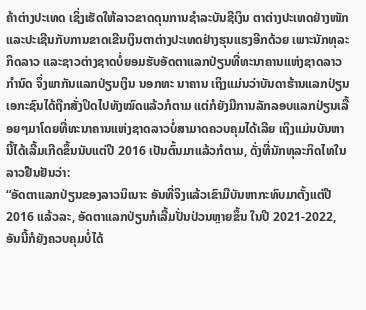ຄ້າຕ່າງປະເທດ ເຊິ່ງເຮັດໃຫ້ລາວຂາດດຸນການຊໍາລະບັນຊີເງິນ ຕາຕ່າງປະເທດຢ່າງໜັກ ແລະປະເຊີນກັບການຂາດເຂີນເງິນຕາຕ່າງປະເທດຢ່າງຮຸນແຮງອີກດ້ວຍ ເພາະນັກທຸລະກິດລາວ ແລະຊາວຕ່າງຊາດບໍ່ຍອມຮັບອັດຕາແລກປ່ຽນທີ່ທະນາຄານແຫ່ງຊາດລາວກໍານົດ ຈຶ່ງພາກັນແລກປ່ຽນເງິນ ນອກທະ ນາຄານ ເຖິງແມ່ນວ່າບັນດາຮ້ານແລກປ່ຽນເອກະຊົນໄດ້ຖືກສັ່ງປິດໄປທັງໝົດແລ້ວກໍຕາມ ແຕ່ກໍຍັງມີການລັກລອບແລກປ່ຽນເລື້ອຍໆມາໂດຍທີ່ທະນາຄານແຫ່ງຊາດລາວບໍ່ສາມາດຄວບຄຸມໄດ້ເລີຍ ເຖິງແມ່ນບັນຫານີ້ໄດ້ເລີ້ມເກີດຂຶ້ນນັບແຕ່ປີ 2016 ເປັນຕົ້ນມາແລ້ວກໍຕາມ, ດັ່ງທີ່ນັກທຸລະກິດໄທໃນລາວຢືນຢັນວ່າ:
“ອັດຕາແລກປ່ຽນຂອງລາວນິເນາະ ອັນທີ່ຈິງແລ້ວເຂົາມີບັນຫາກະທົບມາຕັ້ງແຕ່ປີ 2016 ແລ້ວລະ, ອັດຕາແລກປ່ຽນກໍເລີ້ມປັ່ນປ່ວນຫຼາຍຂຶ້ນ ໃນປີ 2021-2022, ອັນນີ້ກໍຍັງຄວບຄຸມບໍ່ໄດ້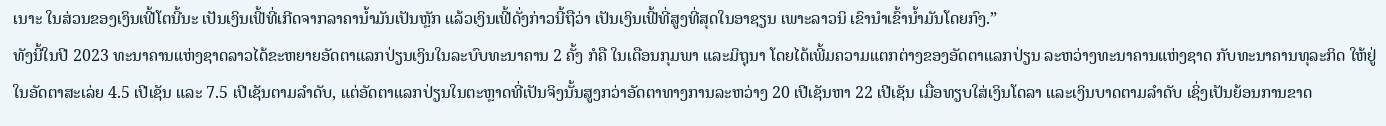ເນາະ ໃນສ່ວນຂອງເງິນເຟີ້ໂຕນີ້ນະ ເປັນເງິນເຟີ້ທີ່ເກີດຈາກລາຄານໍ້າມັນເປັນຫຼັກ ແລ້ວເງິນເຟີ້ດັ່ງກ່າວນີ້ຖືວ່າ ເປັນເງິນເຟີ້ທີ່ສູງທີ່ສຸດໃນອາຊຽນ ເພາະລາວນິ ເຂົານໍາເຂົ້ານໍ້າມັນໂດຍກົງ.”
ທັງນີ້ໃນປີ 2023 ທະນາຄານແຫ່ງຊາດລາວໄດ້ຂະຫຍາຍອັດຕາແລກປ່ຽນເງິນໃນລະບົບທະນາຄານ 2 ຄັ້ງ ກໍຄື ໃນເດືອນກຸມພາ ແລະມິຖຸນາ ໂດຍໄດ້ເພີ້ມຄວາມແຕກຕ່າງຂອງອັດຕາແລກປ່ຽນ ລະຫວ່າງທະນາຄານແຫ່ງຊາດ ກັບທະນາຄານທຸລະກິດ ໃຫ້ຢູ່ໃນອັດຕາສະເລ່ຍ 4.5 ເປີເຊັນ ແລະ 7.5 ເປີເຊັນຕາມລໍາດັບ, ແຕ່ອັດຕາແລກປ່ຽນໃນຕະຫຼາດທີ່ເປັນຈິງນັ້ນສູງກວ່າອັດຕາທາງການລະຫວ່າງ 20 ເປີເຊັນຫາ 22 ເປີເຊັນ ເມື່ອທຽບໃສ່ເງິນໂດລາ ແລະເງິນບາດຕາມລໍາດັບ ເຊິ່ງເປັນຍ້ອນການຂາດ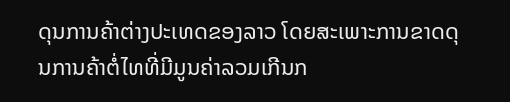ດຸນການຄ້າຕ່າງປະເທດຂອງລາວ ໂດຍສະເພາະການຂາດດຸນການຄ້າຕໍ່ໄທທີ່ມີມູນຄ່າລວມເກີນກ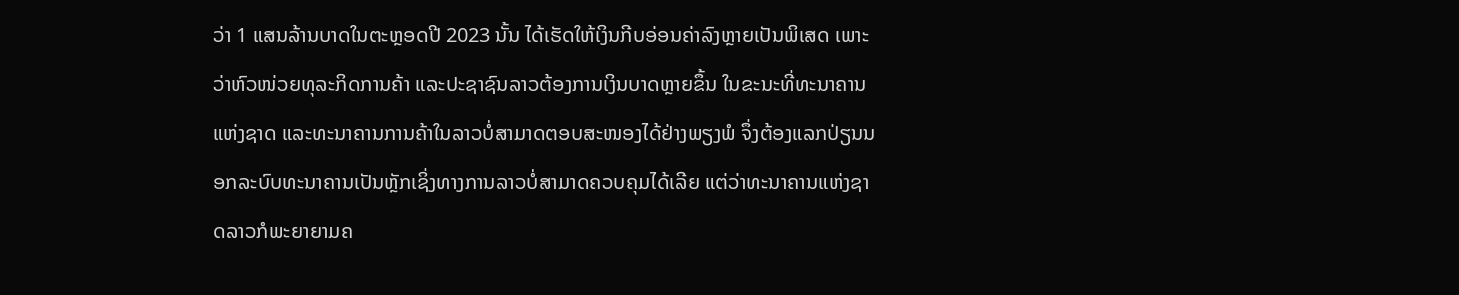ວ່າ 1 ແສນລ້ານບາດໃນຕະຫຼອດປີ 2023 ນັ້ນ ໄດ້ເຮັດໃຫ້ເງິນກີບອ່ອນຄ່າລົງຫຼາຍເປັນພິເສດ ເພາະວ່າຫົວໜ່ວຍທຸລະກິດການຄ້າ ແລະປະຊາຊົນລາວຕ້ອງການເງິນບາດຫຼາຍຂຶ້ນ ໃນຂະນະທີ່ທະນາຄານແຫ່ງຊາດ ແລະທະນາຄານການຄ້າໃນລາວບໍ່ສາມາດຕອບສະໜອງໄດ້ຢ່າງພຽງພໍ ຈຶ່ງຕ້ອງແລກປ່ຽນນອກລະບົບທະນາຄານເປັນຫຼັກເຊິ່ງທາງການລາວບໍ່ສາມາດຄວບຄຸມໄດ້ເລີຍ ແຕ່ວ່າທະນາຄານແຫ່ງຊາດລາວກໍພະຍາຍາມຄ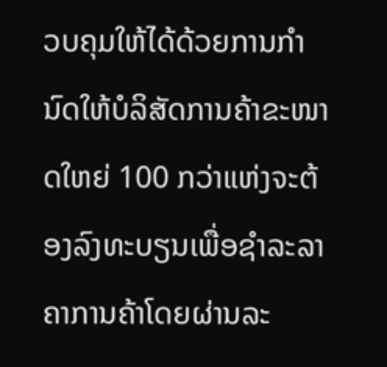ວບຄຸມໃຫ້ໄດ້ດ້ວຍການກໍານົດໃຫ້ບໍລິສັດການຄ້າຂະໜາດໃຫຍ່ 100 ກວ່າແຫ່ງຈະຕ້ອງລົງທະບຽນເພື່ອຊໍາລະລາຄາການຄ້າໂດຍຜ່ານລະ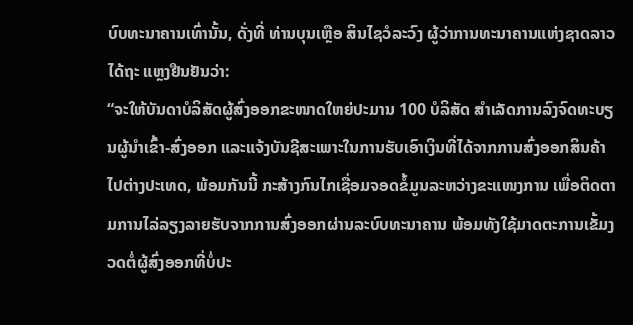ບົບທະນາຄານເທົ່ານັ້ນ, ດັ່ງທີ່ ທ່ານບຸນເຫຼືອ ສິນໄຊວໍລະວົງ ຜູ້ວ່າການທະນາຄານແຫ່ງຊາດລາວ ໄດ້ຖະ ແຫຼງຢືນຢັນວ່າ:
“ຈະໃຫ້ບັນດາບໍລິສັດຜູ້ສົ່ງອອກຂະໜາດໃຫຍ່ປະມານ 100 ບໍລິສັດ ສໍາເລັດການລົງຈົດທະບຽນຜູ້ນໍາເຂົ້າ-ສົ່ງອອກ ແລະແຈ້ງບັນຊີສະເພາະໃນການຮັບເອົາເງິນທີ່ໄດ້ຈາກການສົ່ງອອກສິນຄ້າໄປຕ່າງປະເທດ, ພ້ອມກັນນີ້ ກະສ້າງກົນໄກເຊື່ອມຈອດຂໍ້ມູນລະຫວ່າງຂະແໜງການ ເພື່ອຕິດຕາມການໄລ່ລຽງລາຍຮັບຈາກການສົ່ງອອກຜ່ານລະບົບທະນາຄານ ພ້ອມທັງໃຊ້ມາດຕະການເຂັ້ມງວດຕໍ່ຜູ້ສົ່ງອອກທີ່ບໍ່ປະ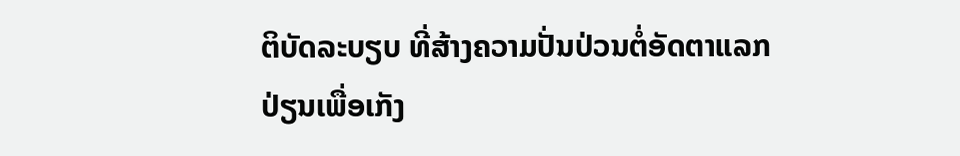ຕິບັດລະບຽບ ທີ່ສ້າງຄວາມປັ່ນປ່ວນຕໍ່ອັດຕາແລກປ່ຽນເພື່ອເກັງ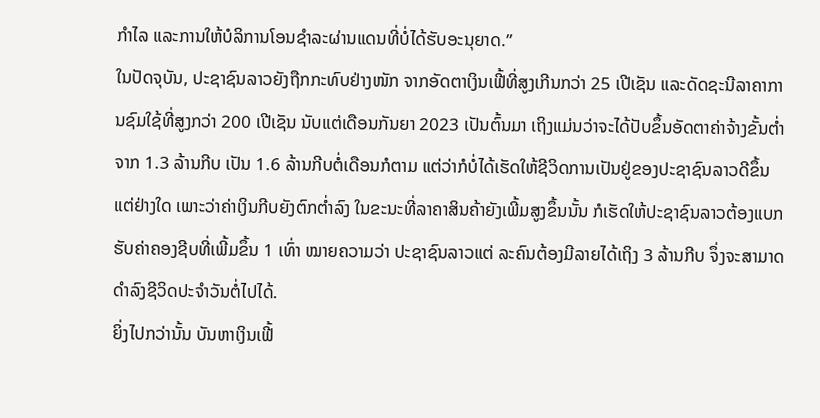ກໍາໄລ ແລະການໃຫ້ບໍລິການໂອນຊໍາລະຜ່ານແດນທີ່ບໍ່ໄດ້ຮັບອະນຸຍາດ.”
ໃນປັດຈຸບັນ, ປະຊາຊົນລາວຍັງຖືກກະທົບຢ່າງໜັກ ຈາກອັດຕາເງິນເຟີ້ທີ່ສູງເກີນກວ່າ 25 ເປີເຊັນ ແລະດັດຊະນີລາຄາການຊົມໃຊ້ທີ່ສູງກວ່າ 200 ເປີເຊັນ ນັບແຕ່ເດືອນກັນຍາ 2023 ເປັນຕົ້ນມາ ເຖິງແມ່ນວ່າຈະໄດ້ປັບຂຶ້ນອັດຕາຄ່າຈ້າງຂັ້ນຕໍ່າຈາກ 1.3 ລ້ານກີບ ເປັນ 1.6 ລ້ານກີບຕໍ່ເດືອນກໍຕາມ ແຕ່ວ່າກໍບໍ່ໄດ້ເຮັດໃຫ້ຊີວິດການເປັນຢູ່ຂອງປະຊາຊົນລາວດີຂຶ້ນແຕ່ຢ່າງໃດ ເພາະວ່າຄ່າເງິນກີບຍັງຕົກຕໍ່າລົງ ໃນຂະນະທີ່ລາຄາສິນຄ້າຍັງເພີ້ມສູງຂຶ້ນນັ້ນ ກໍເຮັດໃຫ້ປະຊາຊົນລາວຕ້ອງແບກຮັບຄ່າຄອງຊີບທີ່ເພີ້ມຂຶ້ນ 1 ເທົ່າ ໝາຍຄວາມວ່າ ປະຊາຊົນລາວແຕ່ ລະຄົນຕ້ອງມີລາຍໄດ້ເຖິງ 3 ລ້ານກີບ ຈຶ່ງຈະສາມາດດໍາລົງຊີວິດປະຈໍາວັນຕໍ່ໄປໄດ້.
ຍິ່ງໄປກວ່ານັ້ນ ບັນຫາເງິນເຟີ້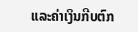ແລະຄ່າເງິນກີບຕົກ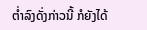ຕ່ຳລົງດັ່ງກ່າວນີ້ ກໍຍັງໄດ້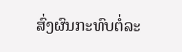ສົ່ງຜົນກະທົບຕໍ່ລະ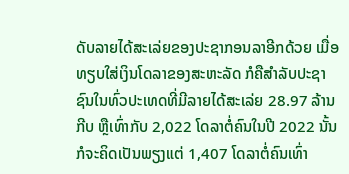ດັບລາຍໄດ້ສະເລ່ຍຂອງປະຊາກອນລາອີກດ້ວຍ ເມື່ອທຽບໃສ່ເງິນໂດລາຂອງສະຫະລັດ ກໍຄືສຳລັບປະຊາຊົນໃນທົ່ວປະເທດທີ່ມີລາຍໄດ້ສະເລ່ຍ 28.97 ລ້ານກີບ ຫຼືເທົ່າກັບ 2,022 ໂດລາຕໍ່ຄົນໃນປີ 2022 ນັ້ນ ກໍຈະຄິດເປັນພຽງແຕ່ 1,407 ໂດລາຕໍ່ຄົນເທົ່າ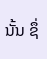ນັ້ນ ຊຶ່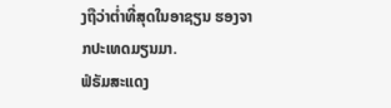ງຖືວ່າຕ່ຳທີ່ສຸດໃນອາຊຽນ ຮອງຈາກປະເທດມຽນມາ.
ຟໍຣັມສະແດງ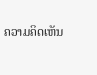ຄວາມຄິດເຫັນ